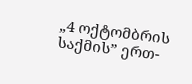„4 ოქტომბრის საქმის” ერთ-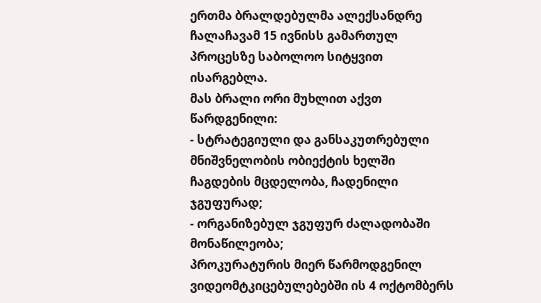ერთმა ბრალდებულმა ალექსანდრე ჩალაჩავამ 15 ივნისს გამართულ პროცესზე საბოლოო სიტყვით ისარგებლა.
მას ბრალი ორი მუხლით აქვთ წარდგენილი:
- სტრატეგიული და განსაკუთრებული მნიშვნელობის ობიექტის ხელში ჩაგდების მცდელობა, ჩადენილი ჯგუფურად;
- ორგანიზებულ ჯგუფურ ძალადობაში მონაწილეობა;
პროკურატურის მიერ წარმოდგენილ ვიდეომტკიცებულებებში ის 4 ოქტომბერს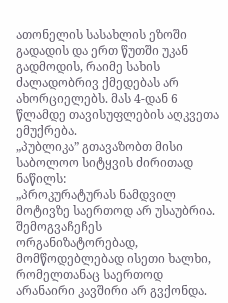ათონელის სასახლის ეზოში გადადის და ერთ წუთში უკან გადმოდის, რაიმე სახის ძალადობრივ ქმედებას არ ახორციელებს. მას 4-დან 6 წლამდე თავისუფლების აღკვეთა ემუქრება.
„პუბლიკა” გთავაზობთ მისი საბოლოო სიტყვის ძირითად ნაწილს:
„პროკურატურას ნამდვილ მოტივზე საერთოდ არ უსაუბრია. შემოგვაჩეჩეს ორგანიზატორებად, მომწოდებლებად ისეთი ხალხი, რომელთანაც საერთოდ არანაირი კავშირი არ გვქონდა.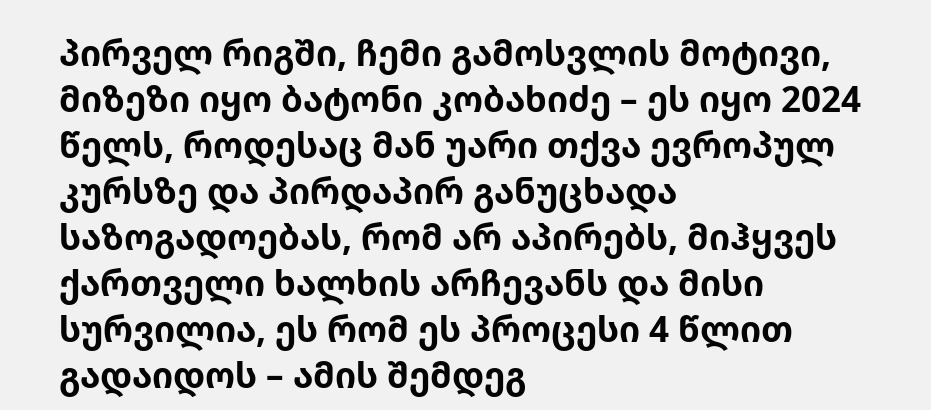პირველ რიგში, ჩემი გამოსვლის მოტივი, მიზეზი იყო ბატონი კობახიძე – ეს იყო 2024 წელს, როდესაც მან უარი თქვა ევროპულ კურსზე და პირდაპირ განუცხადა საზოგადოებას, რომ არ აპირებს, მიჰყვეს ქართველი ხალხის არჩევანს და მისი სურვილია, ეს რომ ეს პროცესი 4 წლით გადაიდოს – ამის შემდეგ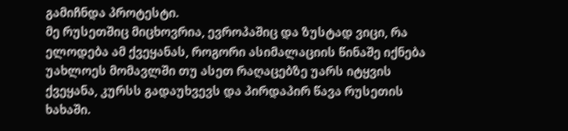გამიჩნდა პროტესტი.
მე რუსეთშიც მიცხოვრია, ევროპაშიც და ზუსტად ვიცი, რა ელოდება ამ ქვეყანას, როგორი ასიმალაციის წინაშე იქნება უახლოეს მომავლში თუ ასეთ რაღაცებზე უარს იტყვის ქვეყანა, კურსს გადაუხვევს და პირდაპირ წავა რუსეთის ხახაში.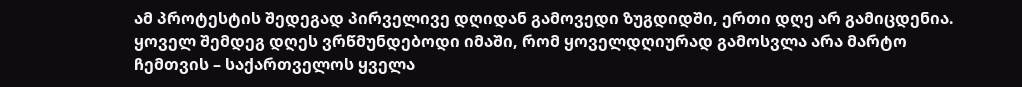ამ პროტესტის შედეგად პირველივე დღიდან გამოვედი ზუგდიდში, ერთი დღე არ გამიცდენია. ყოველ შემდეგ დღეს ვრწმუნდებოდი იმაში, რომ ყოველდღიურად გამოსვლა არა მარტო ჩემთვის – საქართველოს ყველა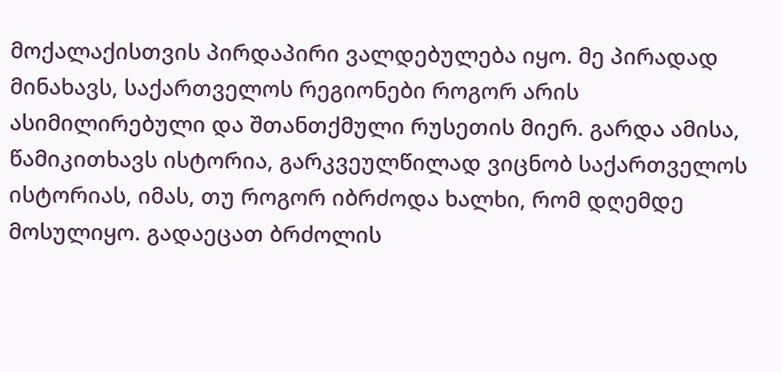მოქალაქისთვის პირდაპირი ვალდებულება იყო. მე პირადად მინახავს, საქართველოს რეგიონები როგორ არის ასიმილირებული და შთანთქმული რუსეთის მიერ. გარდა ამისა, წამიკითხავს ისტორია, გარკვეულწილად ვიცნობ საქართველოს ისტორიას, იმას, თუ როგორ იბრძოდა ხალხი, რომ დღემდე მოსულიყო. გადაეცათ ბრძოლის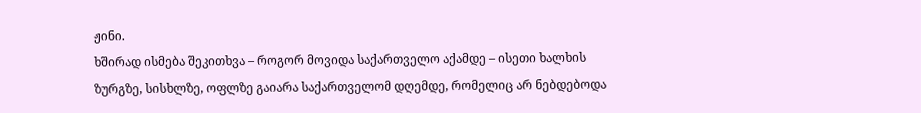ჟინი.
ხშირად ისმება შეკითხვა – როგორ მოვიდა საქართველო აქამდე – ისეთი ხალხის ზურგზე, სისხლზე, ოფლზე გაიარა საქართველომ დღემდე, რომელიც არ ნებდებოდა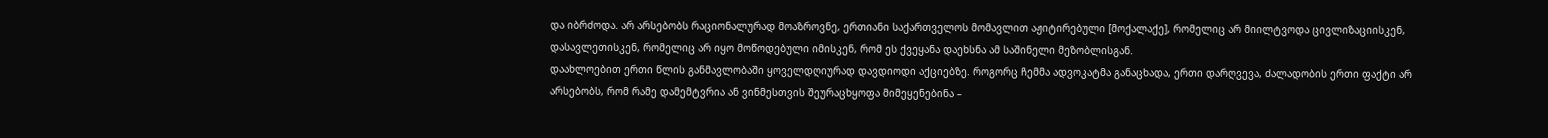და იბრძოდა. არ არსებობს რაციონალურად მოაზროვნე, ერთიანი საქართველოს მომავლით აჟიტირებული [მოქალაქე], რომელიც არ მიილტვოდა ცივლიზაციისკენ, დასავლეთისკენ, რომელიც არ იყო მოწოდებული იმისკენ, რომ ეს ქვეყანა დაეხსნა ამ საშინელი მეზობლისგან.
დაახლოებით ერთი წლის განმავლობაში ყოველდღიურად დავდიოდი აქციებზე. როგორც ჩემმა ადვოკატმა განაცხადა, ერთი დარღვევა, ძალადობის ერთი ფაქტი არ არსებობს, რომ რამე დამემტვრია ან ვინმესთვის შეურაცხყოფა მიმეყენებინა –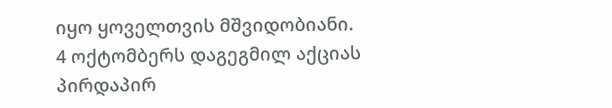იყო ყოველთვის მშვიდობიანი.
4 ოქტომბერს დაგეგმილ აქციას პირდაპირ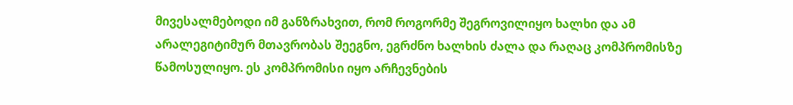მივესალმებოდი იმ განზრახვით, რომ როგორმე შეგროვილიყო ხალხი და ამ არალეგიტიმურ მთავრობას შეეგნო, ეგრძნო ხალხის ძალა და რაღაც კომპრომისზე წამოსულიყო. ეს კომპრომისი იყო არჩევნების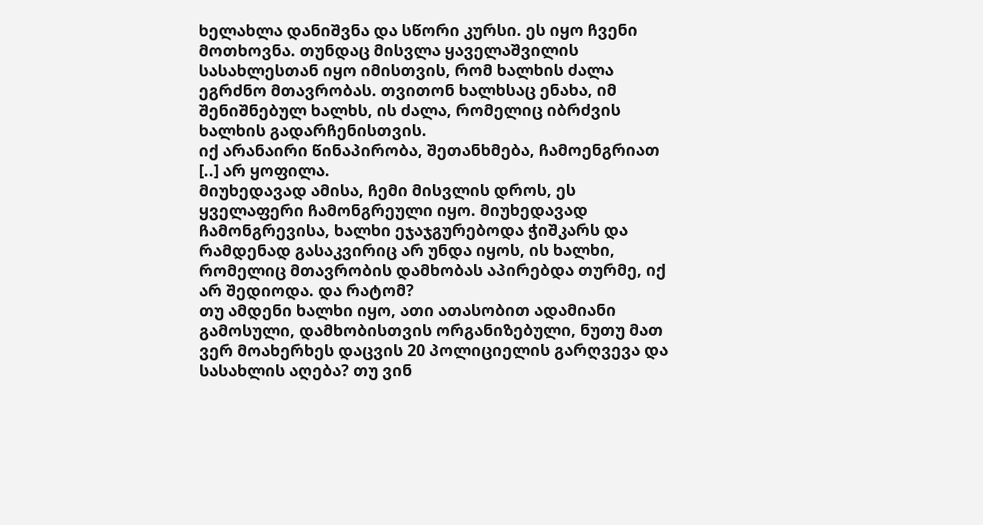ხელახლა დანიშვნა და სწორი კურსი. ეს იყო ჩვენი მოთხოვნა. თუნდაც მისვლა ყაველაშვილის სასახლესთან იყო იმისთვის, რომ ხალხის ძალა ეგრძნო მთავრობას. თვითონ ხალხსაც ენახა, იმ შენიშნებულ ხალხს, ის ძალა, რომელიც იბრძვის ხალხის გადარჩენისთვის.
იქ არანაირი წინაპირობა, შეთანხმება, ჩამოენგრიათ [..] არ ყოფილა.
მიუხედავად ამისა, ჩემი მისვლის დროს, ეს ყველაფერი ჩამონგრეული იყო. მიუხედავად ჩამონგრევისა, ხალხი ეჯაჯგურებოდა ჭიშკარს და რამდენად გასაკვირიც არ უნდა იყოს, ის ხალხი, რომელიც მთავრობის დამხობას აპირებდა თურმე, იქ არ შედიოდა. და რატომ?
თუ ამდენი ხალხი იყო, ათი ათასობით ადამიანი გამოსული, დამხობისთვის ორგანიზებული, ნუთუ მათ ვერ მოახერხეს დაცვის 20 პოლიციელის გარღვევა და სასახლის აღება? თუ ვინ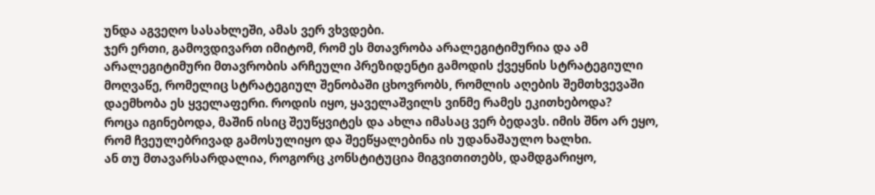უნდა აგვეღო სასახლეში, ამას ვერ ვხვდები.
ჯერ ერთი, გამოვდივართ იმიტომ, რომ ეს მთავრობა არალეგიტიმურია და ამ არალეგიტიმური მთავრობის არჩეული პრეზიდენტი გამოდის ქვეყნის სტრატეგიული მოღვაწე, რომელიც სტრატეგიულ შენობაში ცხოვრობს, რომლის აღების შემთხვევაში დაემხობა ეს ყველაფერი. როდის იყო, ყაველაშვილს ვინმე რამეს ეკითხებოდა?
როცა იგინებოდა, მაშინ ისიც შეუწყვიტეს და ახლა იმასაც ვერ ბედავს. იმის შნო არ ეყო, რომ ჩვეულებრივად გამოსულიყო და შეეწყალებინა ის უდანაშაულო ხალხი.
ან თუ მთავარსარდალია, როგორც კონსტიტუცია მიგვითითებს, დამდგარიყო,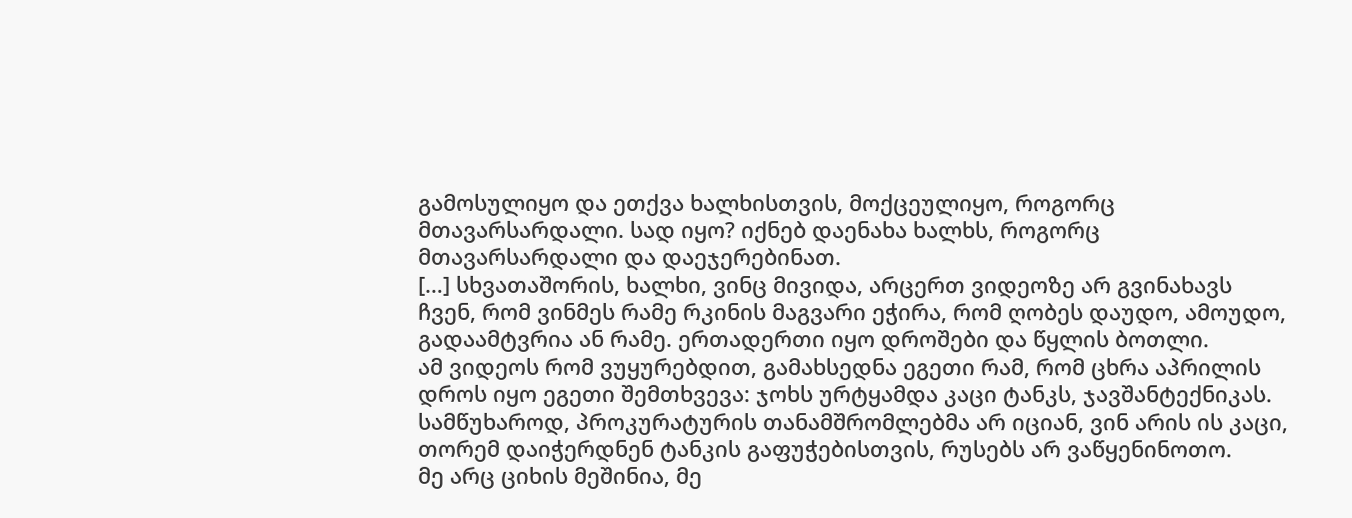გამოსულიყო და ეთქვა ხალხისთვის, მოქცეულიყო, როგორც მთავარსარდალი. სად იყო? იქნებ დაენახა ხალხს, როგორც მთავარსარდალი და დაეჯერებინათ.
[…] სხვათაშორის, ხალხი, ვინც მივიდა, არცერთ ვიდეოზე არ გვინახავს ჩვენ, რომ ვინმეს რამე რკინის მაგვარი ეჭირა, რომ ღობეს დაუდო, ამოუდო, გადაამტვრია ან რამე. ერთადერთი იყო დროშები და წყლის ბოთლი.
ამ ვიდეოს რომ ვუყურებდით, გამახსედნა ეგეთი რამ, რომ ცხრა აპრილის დროს იყო ეგეთი შემთხვევა: ჯოხს ურტყამდა კაცი ტანკს, ჯავშანტექნიკას. სამწუხაროდ, პროკურატურის თანამშრომლებმა არ იციან, ვინ არის ის კაცი, თორემ დაიჭერდნენ ტანკის გაფუჭებისთვის, რუსებს არ ვაწყენინოთო.
მე არც ციხის მეშინია, მე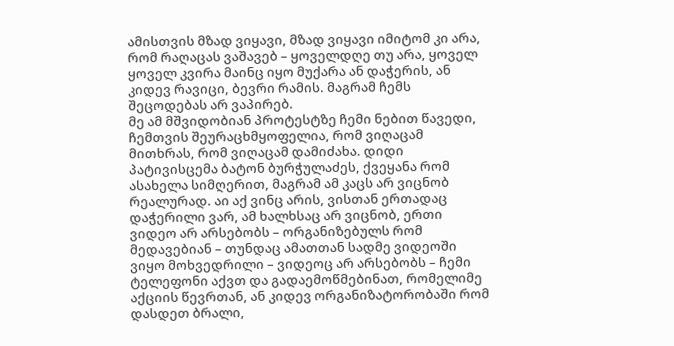ამისთვის მზად ვიყავი, მზად ვიყავი იმიტომ კი არა, რომ რაღაცას ვაშავებ – ყოველდღე თუ არა, ყოველ ყოველ კვირა მაინც იყო მუქარა ან დაჭერის, ან კიდევ რავიცი, ბევრი რამის. მაგრამ ჩემს შეცოდებას არ ვაპირებ.
მე ამ მშვიდობიან პროტესტზე ჩემი ნებით წავედი, ჩემთვის შეურაცხმყოფელია, რომ ვიღაცამ მითხრას, რომ ვიღაცამ დამიძახა. დიდი პატივისცემა ბატონ ბურჭულაძეს, ქვეყანა რომ ასახელა სიმღერით, მაგრამ ამ კაცს არ ვიცნობ რეალურად. აი აქ ვინც არის, ვისთან ერთადაც დაჭერილი ვარ, ამ ხალხსაც არ ვიცნობ, ერთი ვიდეო არ არსებობს – ორგანიზებულს რომ მედავებიან – თუნდაც ამათთან სადმე ვიდეოში ვიყო მოხვედრილი – ვიდეოც არ არსებობს – ჩემი ტელეფონი აქვთ და გადაემოწმებინათ, რომელიმე აქციის წევრთან, ან კიდევ ორგანიზატორობაში რომ დასდეთ ბრალი,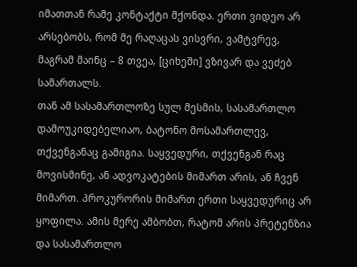იმათთან რამე კონტაქტი მქონდა. ერთი ვიდეო არ არსებობს, რომ მე რაღაცას ვისვრი, ვამტვრევ, მაგრამ მაინც – 8 თვეა, [ციხეში] ვზივარ და ვეძებ სამართალს.
თან ამ სასამართლოზე სულ მესმის, სასამართლო დამოუკიდებელიაო, ბატონო მოსამართლევ, თქვენგანაც გამიგია. საყვედური, თქვენგან რაც მოვისმინე, ან ადვოკატების მიმართ არის, ან ჩვენ მიმართ. პროკურორის მიმართ ერთი საყვედურიც არ ყოფილა. ამის მერე ამბობთ, რატომ არის პრეტენზია და სასამართლო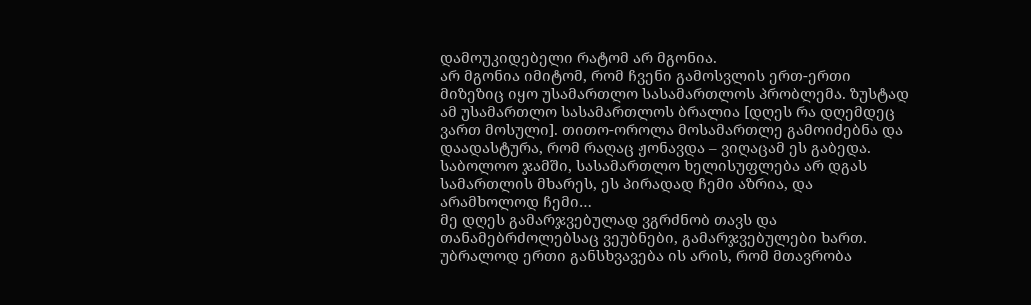დამოუკიდებელი რატომ არ მგონია.
არ მგონია იმიტომ, რომ ჩვენი გამოსვლის ერთ-ერთი მიზეზიც იყო უსამართლო სასამართლოს პრობლემა. ზუსტად ამ უსამართლო სასამართლოს ბრალია [დღეს რა დღემდეც ვართ მოსული]. თითო-ოროლა მოსამართლე გამოიძებნა და დაადასტურა, რომ რაღაც ჟონავდა – ვიღაცამ ეს გაბედა.
საბოლოო ჯამში, სასამართლო ხელისუფლება არ დგას სამართლის მხარეს, ეს პირადად ჩემი აზრია, და არამხოლოდ ჩემი…
მე დღეს გამარჯვებულად ვგრძნობ თავს და თანამებრძოლებსაც ვეუბნები, გამარჯვებულები ხართ. უბრალოდ ერთი განსხვავება ის არის, რომ მთავრობა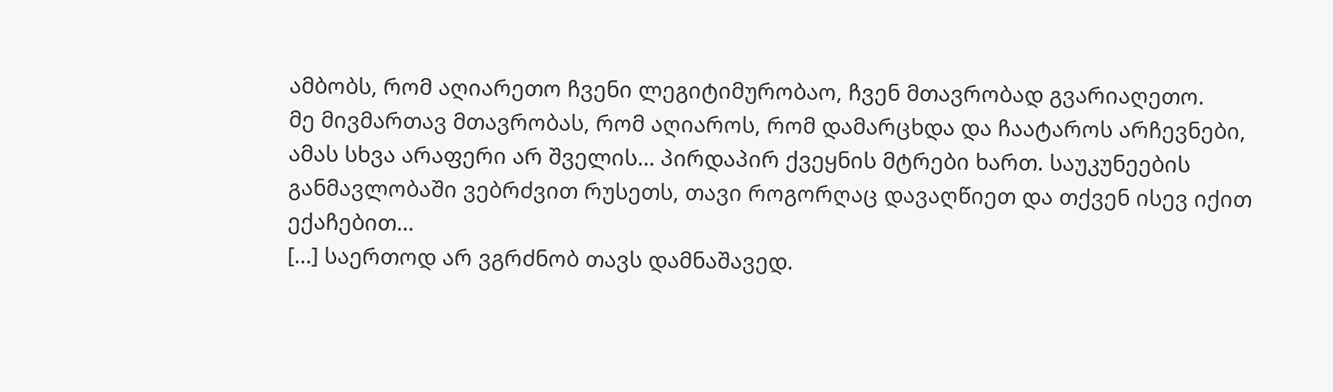ამბობს, რომ აღიარეთო ჩვენი ლეგიტიმურობაო, ჩვენ მთავრობად გვარიაღეთო.
მე მივმართავ მთავრობას, რომ აღიაროს, რომ დამარცხდა და ჩაატაროს არჩევნები, ამას სხვა არაფერი არ შველის… პირდაპირ ქვეყნის მტრები ხართ. საუკუნეების განმავლობაში ვებრძვით რუსეთს, თავი როგორღაც დავაღწიეთ და თქვენ ისევ იქით ექაჩებით…
[…] საერთოდ არ ვგრძნობ თავს დამნაშავედ.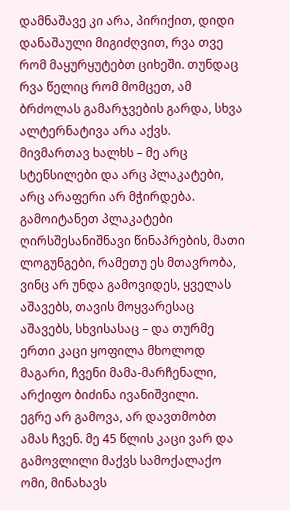დამნაშავე კი არა, პირიქით, დიდი დანაშაული მიგიძღვით, რვა თვე რომ მაყურყუტებთ ციხეში. თუნდაც რვა წელიც რომ მომცეთ, ამ ბრძოლას გამარჯვების გარდა, სხვა ალტერნატივა არა აქვს.
მივმართავ ხალხს – მე არც სტენსილები და არც პლაკატები, არც არაფერი არ მჭირდება. გამოიტანეთ პლაკატები ღირსშესანიშნავი წინაპრების, მათი ლოგუნგები, რამეთუ ეს მთავრობა, ვინც არ უნდა გამოვიდეს, ყველას აშავებს, თავის მოყვარესაც აშავებს, სხვისასაც – და თურმე ერთი კაცი ყოფილა მხოლოდ მაგარი, ჩვენი მამა-მარჩენალი, არქიფო ბიძინა ივანიშვილი.
ეგრე არ გამოვა, არ დავთმობთ ამას ჩვენ. მე 45 წლის კაცი ვარ და გამოვლილი მაქვს სამოქალაქო ომი, მინახავს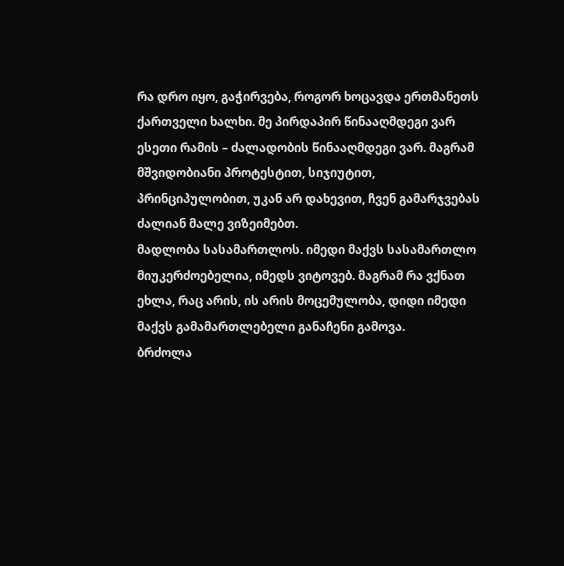რა დრო იყო, გაჭირვება, როგორ ხოცავდა ერთმანეთს ქართველი ხალხი. მე პირდაპირ წინააღმდეგი ვარ ესეთი რამის – ძალადობის წინააღმდეგი ვარ. მაგრამ მშვიდობიანი პროტესტით, სიჯიუტით, პრინციპულობით, უკან არ დახევით, ჩვენ გამარჯვებას ძალიან მალე ვიზეიმებთ.
მადლობა სასამართლოს. იმედი მაქვს სასამართლო მიუკერძოებელია, იმედს ვიტოვებ. მაგრამ რა ვქნათ ეხლა, რაც არის, ის არის მოცემულობა, დიდი იმედი მაქვს გამამართლებელი განაჩენი გამოვა.
ბრძოლა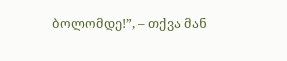ბოლომდე!”, – თქვა მან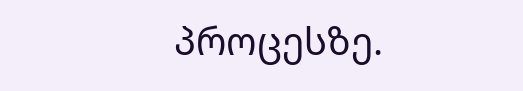პროცესზე.